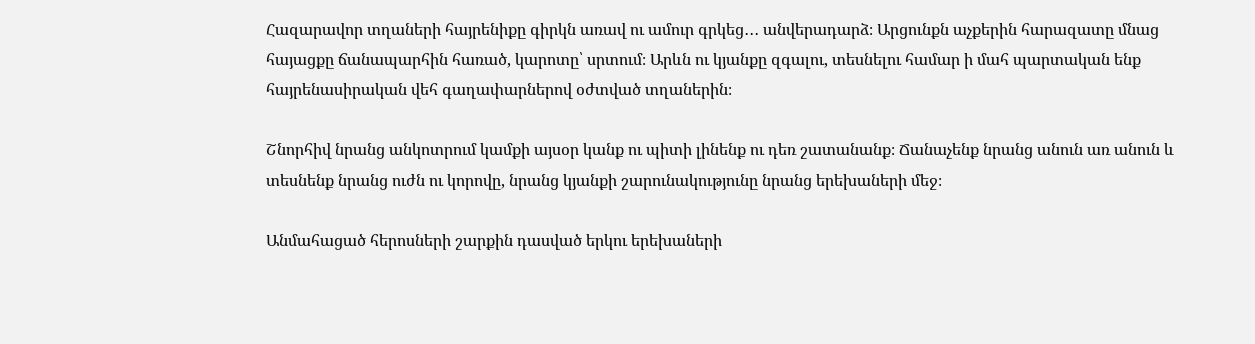Հազարավոր տղաների հայրենիքը գիրկն առավ ու ամուր գրկեց․․․ անվերադարձ։ Արցունքն աչքերին հարազատը մնաց հայացքը ճանապարհին հառած, կարոտը՝ սրտում։ Արևն ու կյանքը զգալու, տեսնելու համար ի մահ պարտական ենք հայրենասիրական վեհ գաղափարներով օժտված տղաներին։

Շնորհիվ նրանց անկոտրում կամքի այսօր կանք ու պիտի լինենք ու դեռ շատանանք։ Ճանաչենք նրանց անուն առ անուն և տեսնենք նրանց ուժն ու կորովը, նրանց կյանքի շարունակությունը նրանց երեխաների մեջ։

Անմահացած հերոսների շարքին դասված երկու երեխաների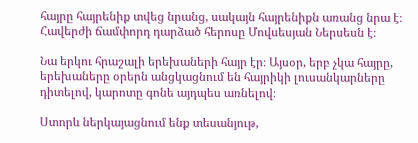հայրը հայրենիք տվեց նրանց, սակայն հայրենիքն առանց նրա է։ Հավերժի ճամփորդ դարձած հերոսը Մովսեսյան Ներսեսն է։

Նա երկու հրաշալի երեխաների հայր էր։ Այսօր, երբ չկա հայրը, երեխաները օրերն անցկացնում են հայրիկի լուսանկարները դիտելով, կարոտը գոնե այդպես առնելով։

Ստորև ներկայացնում ենք տեսանյութ,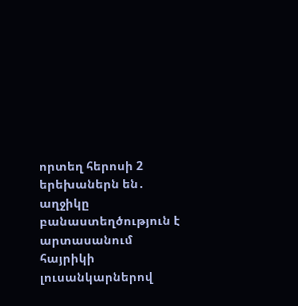որտեղ հերոսի 2 երեխաներն են․ աղջիկը բանաստեղծություն է արտասանում հայրիկի լուսանկարներով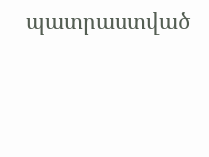պատրաստված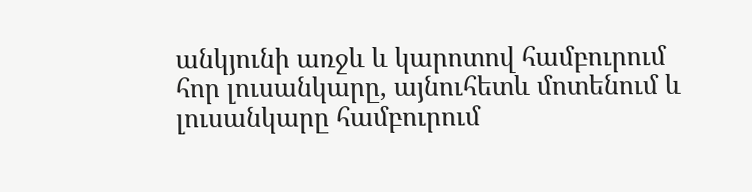անկյունի առջև և կարոտով համբուրում հոր լուսանկարը, այնուհետև մոտենում և լուսանկարը համբուրում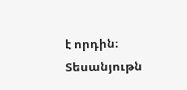է որդին։ Տեսանյութն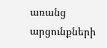առանց արցունքների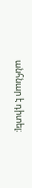անհնար է դիտել։